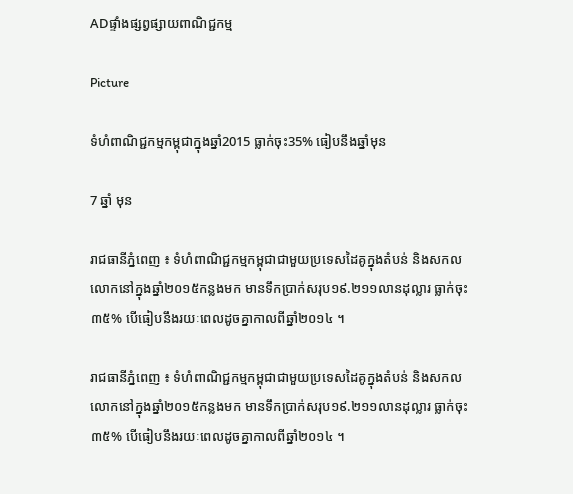ADផ្ទាំងផ្សព្វផ្សាយពាណិជ្ជកម្ម

Picture

ទំហំពាណិជ្ជកម្មកម្ពុជាក្នុងឆ្នាំ2015 ធ្លាក់ចុះ35% ធៀបនឹងឆ្នាំមុន

7 ឆ្នាំ មុន

រាជធានីភ្នំពេញ ៖ ទំហំពាណិជ្ជកម្មកម្ពុជាជាមួយប្រទេសដៃគូក្នុងតំបន់ និងសកលលោកនៅក្នុងឆ្នាំ២០១៥កន្លងមក មានទឹកប្រាក់សរុប១៩.២១១លានដុល្លារ ធ្លាក់ចុះ៣៥% បើធៀបនឹងរយៈពេលដូចគ្នាកាលពីឆ្នាំ២០១៤ ។

រាជធានីភ្នំពេញ ៖ ទំហំពាណិជ្ជកម្មកម្ពុជាជាមួយប្រទេសដៃគូក្នុងតំបន់ និងសកលលោកនៅក្នុងឆ្នាំ២០១៥កន្លងមក មានទឹកប្រាក់សរុប១៩.២១១លានដុល្លារ ធ្លាក់ចុះ៣៥% បើធៀបនឹងរយៈពេលដូចគ្នាកាលពីឆ្នាំ២០១៤ ។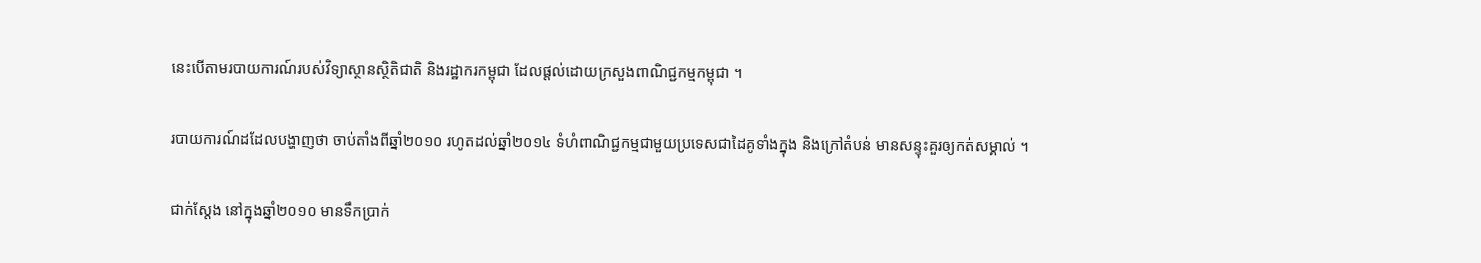នេះបើតាមរបាយការណ៍របស់វិទ្យាស្ថានស្ថិតិជាតិ និងរដ្ឋាករកម្ពុជា ដែលផ្តល់ដោយក្រសួងពាណិជ្ជកម្មកម្ពុជា ។

របាយការណ៍ដដែលបង្ហាញថា ចាប់តាំងពីឆ្នាំ២០១០ រហូតដល់ឆ្នាំ២០១៤ ទំហំពាណិជ្ជកម្មជាមួយប្រទេសជាដៃគូទាំងក្នុង និងក្រៅតំបន់ មានសន្ទុះគួរឲ្យកត់សម្គាល់ ។

ជាក់ស្ដែង នៅក្នុងឆ្នាំ២០១០ មានទឹកប្រាក់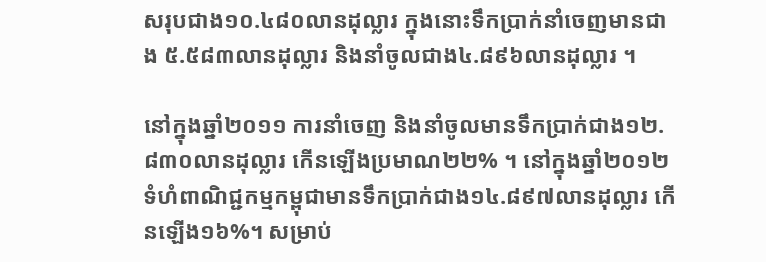សរុបជាង១០.៤៨០លានដុល្លារ ក្នុងនោះទឹកប្រាក់នាំចេញមានជាង ៥.៥៨៣លានដុល្លារ និងនាំចូលជាង៤.៨៩៦លានដុល្លារ ។

នៅក្នុងឆ្នាំ២០១១ ការនាំចេញ និងនាំចូលមានទឹកប្រាក់ជាង១២.៨៣០លានដុល្លារ កើនឡើងប្រមាណ២២% ។ នៅក្នុងឆ្នាំ២០១២ ទំហំពាណិជ្ជកម្មកម្ពុជាមានទឹកប្រាក់ជាង១៤.៨៩៧លានដុល្លារ កើនឡើង១៦%។ សម្រាប់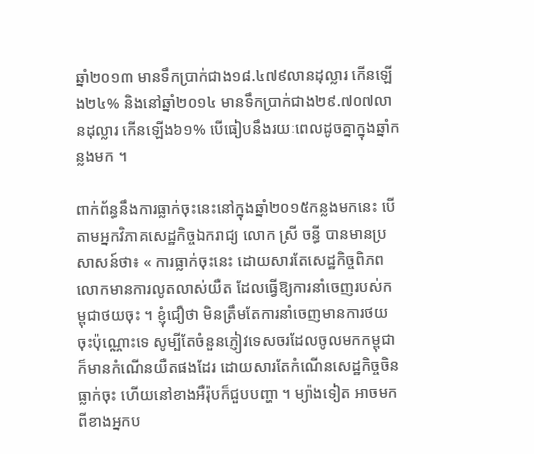ឆ្នាំ២០១៣ មានទឹកប្រាក់ជាង១៨.៤៧៩លានដុល្លារ កើនឡើង២៤% និងនៅឆ្នាំ២០១៤ មានទឹកប្រាក់ជាង២៩.៧០៧លានដុល្លារ កើនឡើង៦១% បើធៀបនឹងរយៈពេលដូចគ្នាក្នុងឆ្នាំកន្លងមក ។

ពាក់ព័ន្ធនឹងការធ្លាក់ចុះនេះនៅក្នុងឆ្នាំ២០១៥កន្លងមកនេះ បើតាមអ្នកវិភាគសេដ្ឋកិច្ចឯករាជ្យ លោក ស្រី ចន្ធី បានមានប្រសាសន៍ថា៖ « ការធ្លាក់ចុះនេះ ដោយសារតែសេដ្ឋកិច្ចពិភពលោកមានការលូតលាស់យឺត ដែលធ្វើឱ្យការនាំចេញរបស់កម្ពុជាថយចុះ ។ ខ្ញុំជឿថា មិនត្រឹមតែការនាំចេញមានការថយចុះប៉ុណ្ណោះទេ សូម្បីតែចំនួនភ្ញៀវទេសចរដែលចូលមកកម្ពុជា ក៏មានកំណើនយឺតផងដែរ ដោយសារតែកំណើនសេដ្ឋកិច្ចចិនធ្លាក់ចុះ ហើយនៅខាងអឺរ៉ុបក៏ជួបបញ្ហា ។ ម្យ៉ាងទៀត អាចមកពីខាងអ្នកប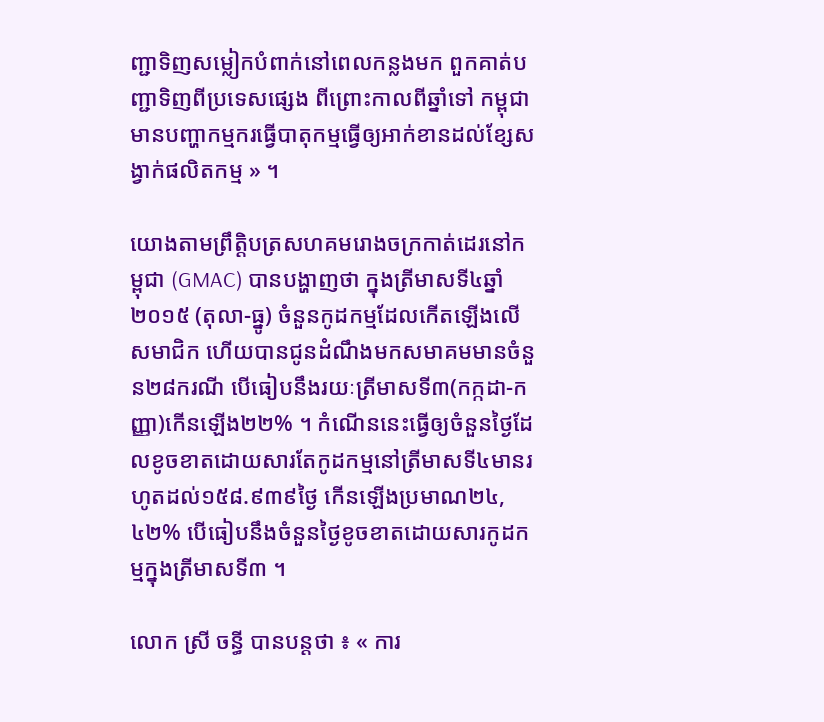ញ្ជាទិញសម្លៀកបំពាក់នៅពេលកន្លងមក ពួកគាត់បញ្ជាទិញពីប្រទេសផ្សេង ពីព្រោះកាលពីឆ្នាំទៅ កម្ពុជាមានបញ្ហាកម្មករធ្វើបាតុកម្មធ្វើឲ្យអាក់ខានដល់ខ្សែសង្វាក់ផលិតកម្ម » ។

យោងតាមព្រឹត្តិបត្រសហគមរោងចក្រកាត់ដេរនៅកម្ពុជា (GMAC) បានបង្ហាញថា ក្នុងត្រីមាសទី៤ឆ្នាំ២០១៥ (តុលា-ធ្នូ) ចំនួនកូដកម្មដែលកើតឡើងលើសមាជិក ហើយបានជូនដំណឹងមកសមាគមមានចំនួន២៨ករណី បើធៀបនឹងរយៈត្រីមាសទី៣(កក្កដា-កញ្ញា)កើនឡើង២២% ។ កំណើននេះធ្វើឲ្យចំនួនថ្ងៃដែលខូចខាតដោយសារតែកូដកម្មនៅត្រីមាសទី៤មានរហូតដល់១៥៨.៩៣៩ថ្ងៃ កើនឡើងប្រមាណ២៤,៤២% បើធៀបនឹងចំនួនថ្ងៃខូចខាតដោយសារកូដកម្មក្នុងត្រីមាសទី៣ ។

លោក ស្រី ចន្ធី បានបន្ដថា ៖ « ការ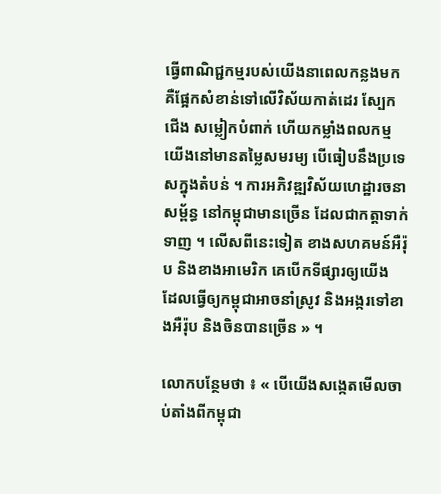ធ្វើពាណិជ្ជកម្មរបស់យើងនាពេលកន្លងមក គឺផ្អែកសំខាន់ទៅលើវិស័យកាត់ដេរ ស្បែកជើង សម្លៀកបំពាក់ ហើយកម្លាំងពលកម្មយើងនៅមានតម្លៃសមរម្យ បើធៀបនឹងប្រទេសក្នុងតំបន់ ។ ការអភិវឌ្ឍវិស័យហេដ្ឋារចនាសម្ព័ន្ធ នៅកម្ពុជាមានច្រើន ដែលជាកត្តាទាក់ទាញ ។ លើសពីនេះទៀត ខាងសហគមន៍អឺរ៉ុប និងខាងអាមេរិក គេបើកទីផ្សារឲ្យយើង ដែលធ្វើឲ្យកម្ពុជាអាចនាំស្រូវ និងអង្ករទៅខាងអឺរ៉ុប និងចិនបានច្រើន » ។

លោកបន្ថែមថា ៖ « បើយើងសង្កេតមើលចាប់តាំងពីកម្ពុជា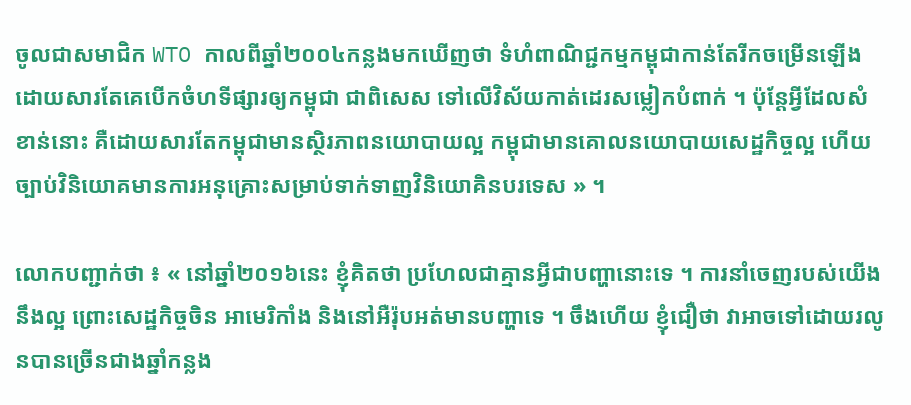ចូលជាសមាជិក WTO កាលពីឆ្នាំ២០០៤កន្លងមកឃើញថា ទំហំពាណិជ្ជកម្មកម្ពុជាកាន់តែរីកចម្រើនឡើង ដោយសារតែគេបើកចំហទីផ្សារឲ្យកម្ពុជា ជាពិសេស ទៅលើវិស័យកាត់ដេរសម្លៀកបំពាក់ ។ ប៉ុន្តែអ្វីដែលសំខាន់នោះ គឺដោយសារតែកម្ពុជាមានស្ថិរភាពនយោបាយល្អ កម្ពុជាមានគោលនយោបាយសេដ្ឋកិច្ចល្អ ហើយច្បាប់វិនិយោគមានការអនុគ្រោះសម្រាប់ទាក់ទាញវិនិយោគិនបរទេស » ។

លោកបញ្ជាក់ថា ៖ « នៅឆ្នាំ២០១៦នេះ ខ្ញុំគិតថា ប្រហែលជាគ្មានអ្វីជាបញ្ហានោះទេ ។ ការនាំចេញរបស់យើងនឹងល្អ ព្រោះសេដ្ឋកិច្ចចិន អាមេរិកាំង និងនៅអឺរ៉ុបអត់មានបញ្ហាទេ ។ ចឹងហើយ ខ្ញុំជឿថា វាអាចទៅដោយរលូនបានច្រើនជាងឆ្នាំកន្លង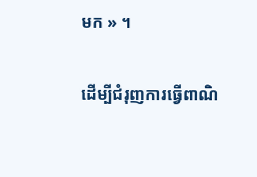មក » ។

ដើម្បីជំរុញការធ្វើពាណិ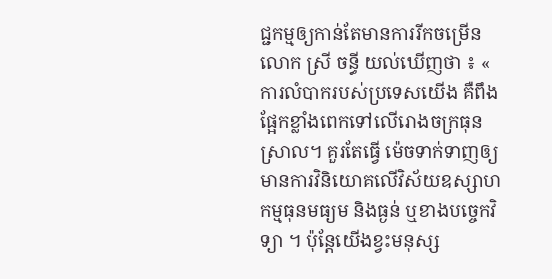ជ្ជកម្មឲ្យកាន់តែមានការរីកចម្រើន លោក ស្រី ចន្ធី យល់ឃើញថា ៖ « ការលំបាករបស់ប្រទេសយើង គឺពឹងផ្អែកខ្លាំងពេកទៅលើរោងចក្រធុនស្រាល។ គួរតែធ្វើ ម៉េចទាក់ទាញឲ្យមានការវិនិយោគលើវិស័យឧស្សាហកម្មធុនមធ្យម និងធ្ងន់ ឬខាងបច្ចេកវិទ្យា ។ ប៉ុន្តែយើងខ្វះមនុស្ស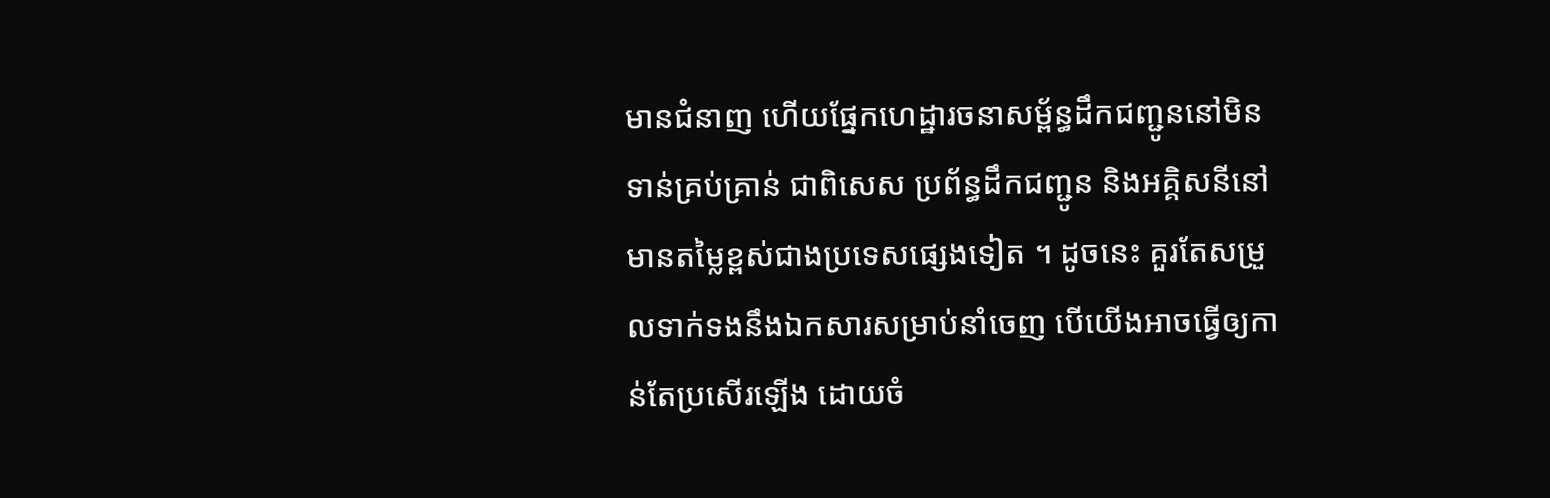មានជំនាញ ហើយផ្នែកហេដ្ឋារចនាសម្ព័ន្ធដឹកជញ្ជូននៅមិនទាន់គ្រប់គ្រាន់ ជាពិសេស ប្រព័ន្ធដឹកជញ្ជូន និងអគ្គិសនីនៅមានតម្លៃខ្ពស់ជាងប្រទេសផ្សេងទៀត ។ ដូចនេះ គួរតែសម្រួលទាក់ទងនឹងឯកសារសម្រាប់នាំចេញ បើយើងអាចធ្វើឲ្យកាន់តែប្រសើរឡើង ដោយចំ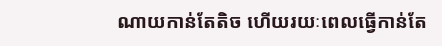ណាយកាន់តែតិច ហើយរយៈពេលធ្វើកាន់តែ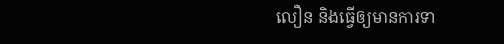លឿន និងធ្វើឲ្យមានការទា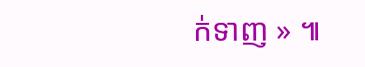ក់ទាញ » ៕